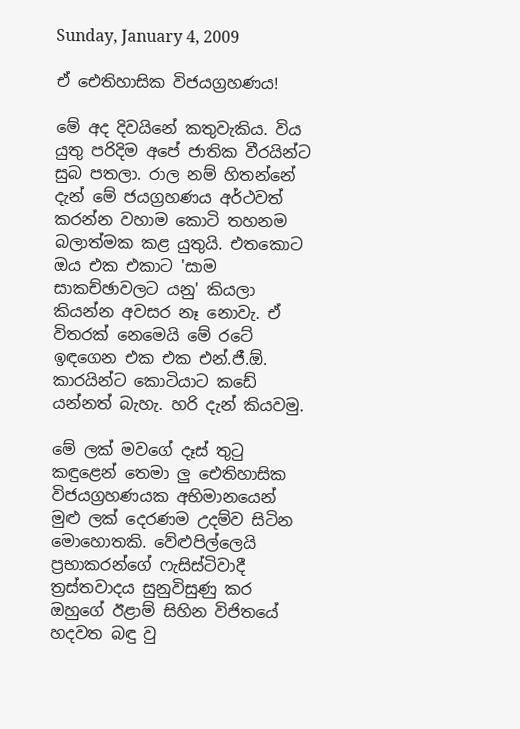Sunday, January 4, 2009

ඒ ඓතිහාසික විජයග්‍රහණය!

මේ අද දිවයිනේ කතුවැකිය. විය යුතු පරිදිම අපේ ජාතික වීරයින්ට සුබ පතලා. රාල නම් හිතන්නේ දැන් මේ ජයග්‍රහණය අර්ථවත් කරන්න වහාම කොටි තහනම බලාත්මක කළ යුතුයි. එතකොට ඔය එක එකාට 'සාම සාකච්ඡාවලට යනු' කියලා කියන්න අවසර නෑ නොවැ. ඒ විතරක් නෙමෙයි මේ රටේ ඉඳගෙන එක එක එන්.ජී.ඕ. කාරයින්ට කොටියාට කඩේ යන්නත් බැහැ. හරි දැන් කියවමු.

මේ ලක් මවගේ දෑස් තුටු කඳුළෙන් තෙමා ලු ඓතිහාසික විජයග්‍රහණයක අභිමානයෙන් මුළු ලක් දෙරණම උදම්ව සිටින මොහොතකි. වේළුපිල්ලෙයි ප්‍රභාකරන්ගේ ෆැසිස්ටිවාදී ත්‍රස්තවාදය සුනුවිසුණු කර ඔහුගේ ඊළාම් සිහින විජිතයේ හදවත බඳු වු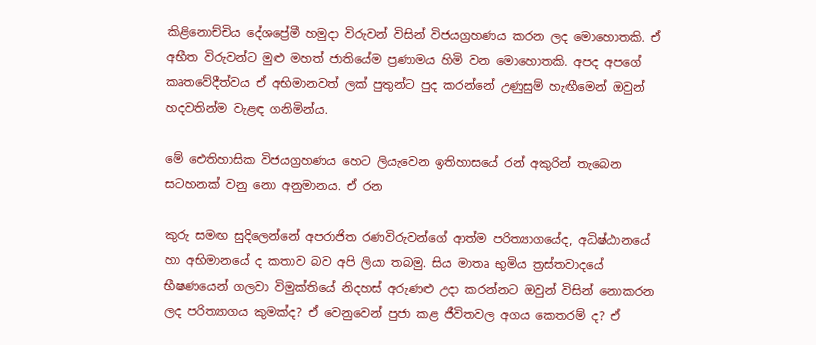කිළිනොච්චිය දේශප්‍රේමී හමුදා විරුවන් විසින් විජයග්‍රහණය කරන ලද මොහොතකි. ඒ අභීත විරුවන්ට මුළු මහත් ජාතියේම ප්‍රණාමය හිමි වන මොහොතකි. අපද අපගේ කෘතවේදීත්වය ඒ අභිමානවත් ලක් පුතුන්ට පුද කරන්නේ උණුසුම් හැඟීමෙන් ඔවුන් හදවතින්ම වැළඳ ගනිමින්ය.

මේ ඓතිහාසික විජයග්‍රහණය හෙට ලියැවෙන ඉතිහාසයේ රන් අකුරින් තැබෙන සටහනක් වනු නො අනුමානය. ඒ රන

කුරු සමඟ සුදිලෙන්නේ අපරාජිත රණවිරුවන්ගේ ආත්ම පරිත්‍යාගයේද, අධිෂ්ඨානයේ හා අභිමානයේ ද කතාව බව අපි ලියා තබමු. සිය මාතෘ භුමිය ත්‍රස්තවාදයේ භීෂණයෙන් ගලවා විමුක්තියේ නිදහස් අරුණළු උදා කරන්නට ඔවුන් විසින් නොකරන ලද පරිත්‍යාගය කුමක්ද? ඒ වෙනුවෙන් පුජා කළ ජීවිතවල අගය කෙතරම් ද? ඒ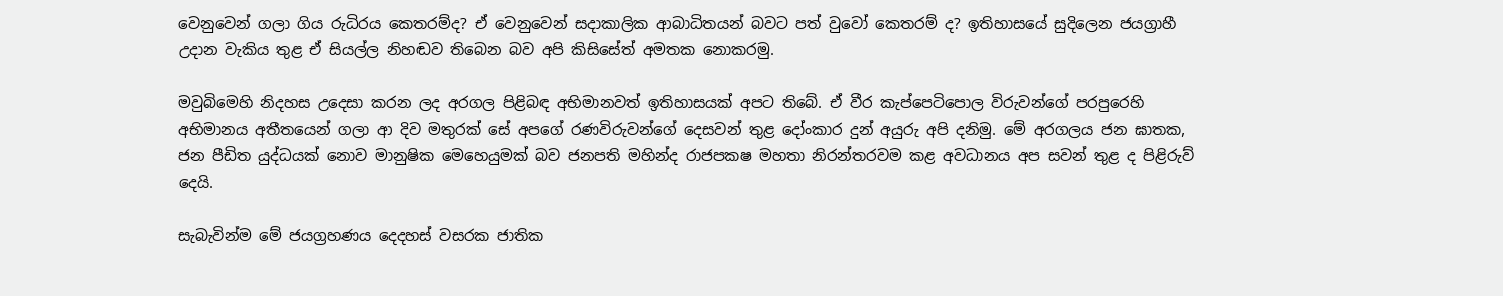වෙනුවෙන් ගලා ගිය රුධිරය කෙතරම්ද? ඒ වෙනුවෙන් සදාකාලික ආබාධිතයන් බවට පත් වුවෝ කෙතරම් ද? ඉතිහාසයේ සුදිලෙන ජයග්‍රාහී උදාන වැකිය තුළ ඒ සියල්ල නිහඬව තිබෙන බව අපි කිසිසේත් අමතක නොකරමු.

මවුබිමෙහි නිදහස උදෙසා කරන ලද අරගල පිළිබඳ අභිමානවත් ඉතිහාසයක් අපට තිබේ. ඒ වීර කැප්පෙටිපොල විරුවන්ගේ පරපුරෙහි අභිමානය අතීතයෙන් ගලා ආ දිව මතුරක් සේ අපගේ රණවිරුවන්ගේ දෙසවන් තුළ දෝංකාර දුන් අයුරු අපි දනිමු. මේ අරගලය ජන ඝාතක, ජන පීඩිත යුද්ධයක් නොව මානුෂික මෙහෙයුමක් බව ජනපති මහින්ද රාජපකෂ මහතා නිරන්තරවම කළ අවධානය අප සවන් තුළ ද පිළිරුව් දෙයි.

සැබැවින්ම මේ ජයග්‍රහණය දෙදහස් වසරක ජාතික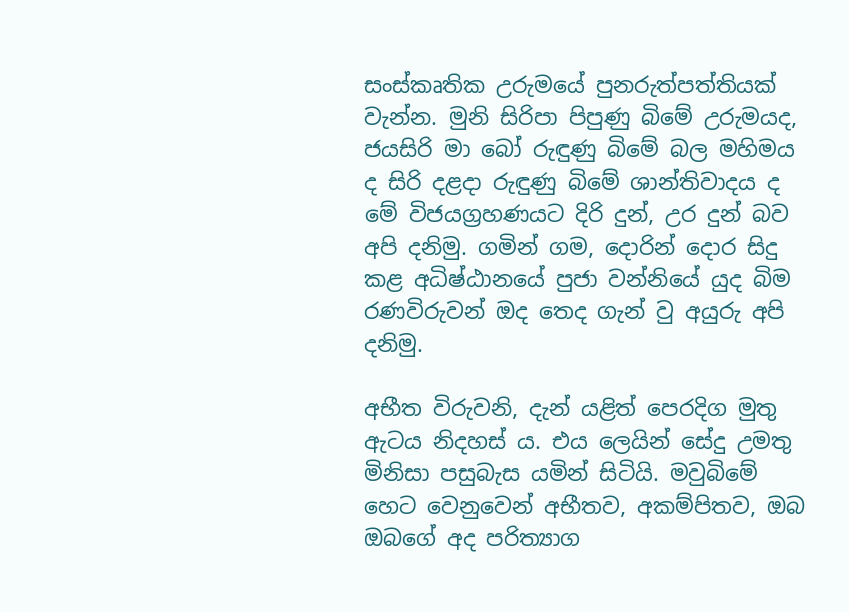සංස්කෘතික උරුමයේ පුනරුත්පත්තියක් වැන්න. මුනි සිරිපා පිපුණු බිමේ උරුමයද, ජයසිරි මා බෝ රුඳුණු බිමේ බල මහිමය ද සිරි දළදා රුඳුණු බිමේ ශාන්තිවාදය ද මේ විජයග්‍රහණයට දිරි දුන්, උර දුන් බව අපි දනිමු. ගමින් ගම, දොරින් දොර සිදු කළ අධිෂ්ඨානයේ පුජා වන්නියේ යුද බිම රණවිරුවන් ඔද තෙද ගැන් වු අයුරු අපි දනිමු.

අභීත විරුවනි, දැන් යළිත් පෙරදිග මුතු ඇටය නිදහස් ය. එය ලෙයින් සේදු උමතු මිනිසා පසුබැස යමින් සිටියි. මවුබිමේ හෙට වෙනුවෙන් අභීතව, අකම්පිතව, ඔබ ඔබගේ අද පරිත්‍යාග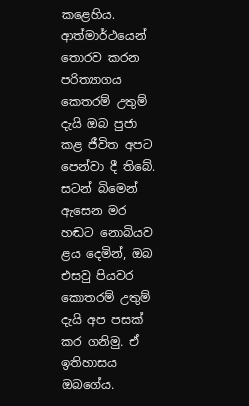කළෙහිය. ආත්මාර්ථයෙන් තොරව කරන පරිත්‍යාගය කෙතරම් උතුම් දැයි ඔබ පුජා කළ ජීවිත අපට පෙන්වා දී තිබේ. සටන් බිමෙන් ඇසෙන මර හඬට නොබියව ළය දෙමින්, ඔබ එසවු පියවර කොතරම් උතුම් දැයි අප පසක් කර ගනිමු. ඒ ඉතිහාසය ඔබගේය.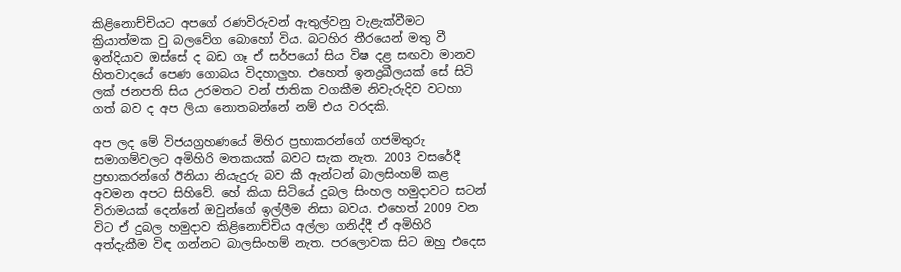කිළිනොච්චියට අපගේ රණවිරුවන් ඇතුල්වනු වැළැක්වීමට ක්‍රියාත්මක වු බලවේග බොහෝ විය. බටහිර තීරයෙන් මතු වී ඉන්දියාව ඔස්සේ ද බඩ ගෑ ඒ සර්පයෝ සිය විෂ දළ සඟවා මානව හිතවාදයේ පෙණ ගොබය විදහාලුහ. එහෙත් ඉනද්‍රඛීලයක් සේ සිටි ලක් ජනපති සිය උරමතට වන් ජාතික වගකීම නිවැරුදිව වටහා ගත් බව ද අප ලියා නොතබන්නේ නම් එය වරදකි.

අප ලද මේ විජයග්‍රහණයේ මිහිර ප්‍රභාකරන්ගේ ගජමිතුරු සමාගම්වලට අමිහිරි මතකයක් බවට සැක නැත. 2003 වසරේදී ප්‍රභාකරන්ගේ ඊනියා නියැදුරු බව කී ඇන්ටන් බාලසිංහම් කළ අවමන අපට සිහිවේ. හේ කියා සිටියේ දුබල සිංහල හමුදාවට සටන් විරාමයක් දෙන්නේ ඔවුන්ගේ ඉල්ලීම නිසා බවය. එහෙත් 2009 වන විට ඒ දුබල හමුදාව කිළිනොච්චිය අල්ලා ගනිද්දී ඒ අමිහිරි අත්දැකීම විඳ ගන්නට බාලසිංහම් නැත. පරලොවක සිට ඔහු එදෙස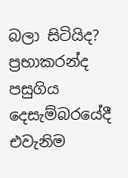බලා සිටියිද? ප්‍රභාකරන්ද පසුගිය දෙසැම්බරයේදී එවැනිම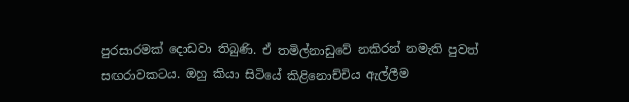පුරසාරමක් දොඩවා තිබුණි. ඒ තමිල්නාඩුවේ නකිරන් නමැති පුවත් සඟරාවකටය. ඔහු කියා සිටියේ කිළිනොච්චිය ඇල්ලීම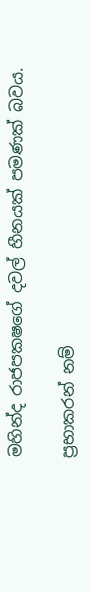මහින්ද රාජපකෂගේ දවල් හීනයක් පමණක් බවය.

ප්‍රභාකරන් නම්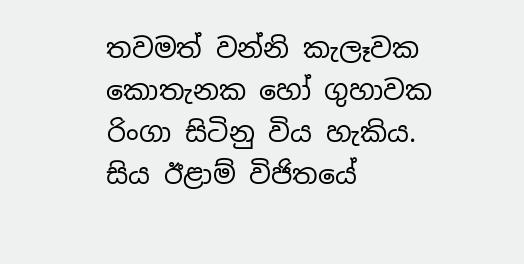තවමත් වන්නි කැලෑවක කොතැනක හෝ ගුහාවක රිංගා සිටිනු විය හැකිය. සිය ඊළාම් විජිතයේ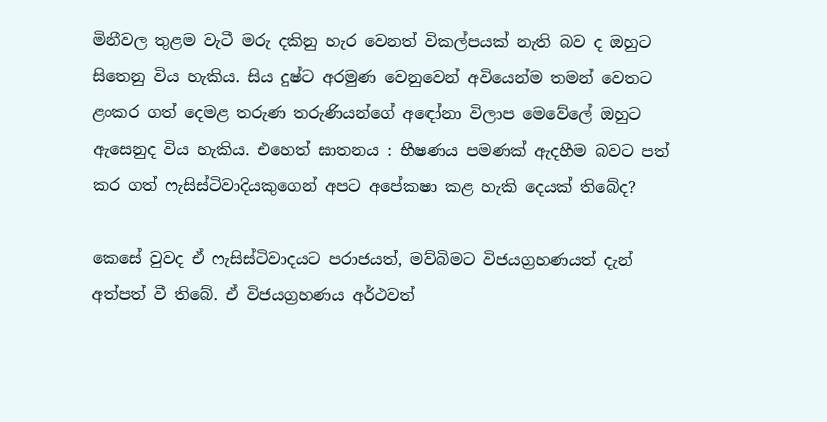මිනීවල තුළම වැටී මරු දකිනු හැර වෙනත් විකල්පයක් නැති බව ද ඔහුට සිතෙනු විය හැකිය. සිය දුෂ්ට අරමුණ වෙනුවෙන් අවියෙන්ම තමන් වෙතට ළංකර ගත් දෙමළ තරුණ තරුණියන්ගේ අඳෝනා විලාප මෙවේලේ ඔහුට ඇසෙනුද විය හැකිය. එහෙත් ඝාතනය : භීෂණය පමණක් ඇදහීම බවට පත් කර ගත් ෆැසිස්ටිවාදියකුගෙන් අපට අපේකෂා කළ හැකි දෙයක් තිබේද?

කෙසේ වුවද ඒ ෆැසිස්ටිවාදයට පරාජයත්, මව්බිමට විජයග්‍රහණයත් දැන් අත්පත් වී තිබේ. ඒ විජයග්‍රහණය අර්ථවත්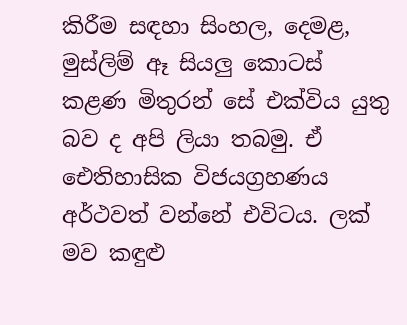කිරීම සඳහා සිංහල, දෙමළ, මුස්ලිම් ඈ සියලු කොටස් කළණ මිතුරන් සේ එක්විය යුතු බව ද අපි ලියා තබමු. ඒ ඓතිහාසික විජයග්‍රහණය අර්ථවත් වන්නේ එවිටය. ලක් මව කඳුළු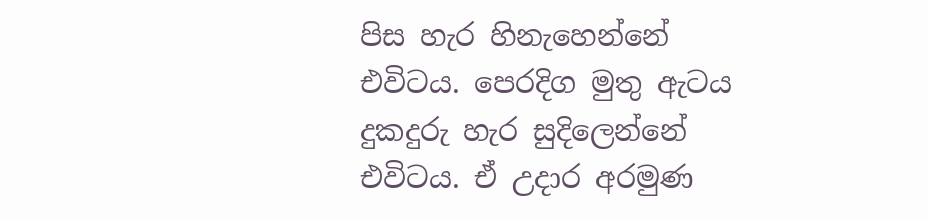පිස හැර හිනැහෙන්නේ එවිටය. පෙරදිග මුතු ඇටය දුකදුරු හැර සුදිලෙන්නේ එවිටය. ඒ උදාර අරමුණ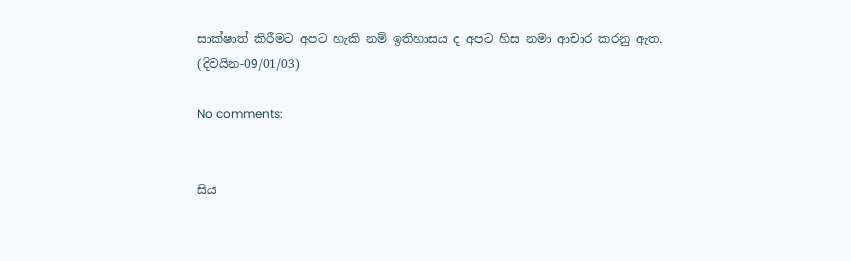සාක්ෂාත් කිරීමට අපට හැකි නම් ඉතිහාසය ද අපට හිස නමා ආචාර කරනු ඇත.
(දිවයින-09/01/03)

No comments:


සිය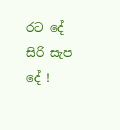රට දේ සිරි සැප දේ !